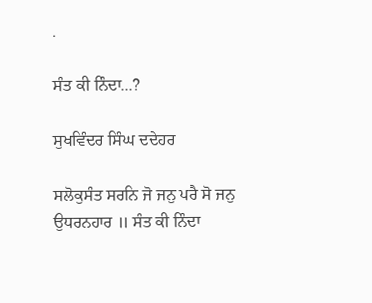.

ਸੰਤ ਕੀ ਨਿੰਦਾ...?

ਸੁਖਵਿੰਦਰ ਸਿੰਘ ਦਦੇਹਰ

ਸਲੋਕੁਸੰਤ ਸਰਨਿ ਜੋ ਜਨੁ ਪਰੈ ਸੋ ਜਨੁ ਉਧਰਨਹਾਰ ॥ ਸੰਤ ਕੀ ਨਿੰਦਾ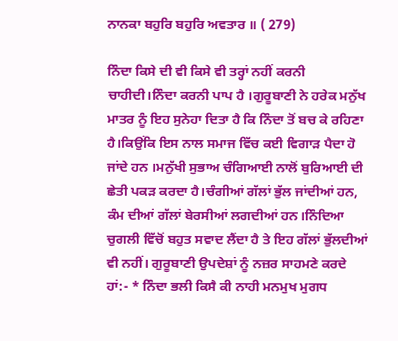ਨਾਨਕਾ ਬਹੁਰਿ ਬਹੁਰਿ ਅਵਤਾਰ ॥ ( 279)

ਨਿੰਦਾ ਕਿਸੇ ਦੀ ਵੀ ਕਿਸੇ ਵੀ ਤਰ੍ਹਾਂ ਨਹੀਂ ਕਰਨੀ ਚਾਹੀਦੀ।ਨਿੰਦਾ ਕਰਨੀ ਪਾਪ ਹੈ ।ਗੁਰੂਬਾਣੀ ਨੇ ਹਰੇਕ ਮਨੁੱਖ ਮਾਤਰ ਨੂੰ ਇਹ ਸੁਨੇਹਾ ਦਿਤਾ ਹੈ ਕਿ ਨਿੰਦਾ ਤੋਂ ਬਚ ਕੇ ਰਹਿਣਾ ਹੈ।ਕਿਉਂਕਿ ਇਸ ਨਾਲ ਸਮਾਜ ਵਿੱਚ ਕਈ ਵਿਗਾੜ ਪੈਦਾ ਹੋ ਜਾਂਦੇ ਹਨ ।ਮਨੁੱਖੀ ਸੁਭਾਅ ਚੰਗਿਆਈ ਨਾਲੋਂ ਬੁਰਿਆਈ ਦੀ ਛੇਤੀ ਪਕੜ ਕਰਦਾ ਹੈ।ਚੰਗੀਆਂ ਗੱਲਾਂ ਭੁੱਲ ਜਾਂਦੀਆਂ ਹਨ, ਕੰਮ ਦੀਆਂ ਗੱਲਾਂ ਬੇਰਸੀਆਂ ਲਗਦੀਆਂ ਹਨ।ਨਿੰਦਿਆ ਚੁਗਲੀ ਵਿੱਚੋਂ ਬਹੁਤ ਸਵਾਦ ਲੈਂਦਾ ਹੈ ਤੇ ਇਹ ਗੱਲਾਂ ਭੁੱਲਦੀਆਂ ਵੀ ਨਹੀਂ। ਗੁਰੂਬਾਣੀ ਉਪਦੇਸ਼ਾਂ ਨੂੰ ਨਜ਼ਰ ਸਾਹਮਣੇ ਕਰਦੇ ਹਾਂ:- * ਨਿੰਦਾ ਭਲੀ ਕਿਸੈ ਕੀ ਨਾਹੀ ਮਨਮੁਖ ਮੁਗਧ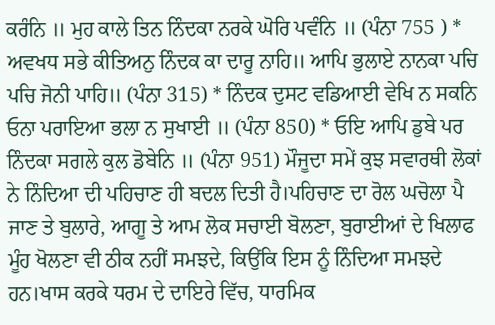ਕਰੰਨਿ ॥ ਮੁਹ ਕਾਲੇ ਤਿਨ ਨਿੰਦਕਾ ਨਰਕੇ ਘੋਰਿ ਪਵੰਨਿ ॥ (ਪੰਨਾ 755 ) * ਅਵਖਧ ਸਭੇ ਕੀਤਿਅਨੁ ਨਿੰਦਕ ਕਾ ਦਾਰੂ ਨਾਹਿ॥ ਆਪਿ ਭੁਲਾਏ ਨਾਨਕਾ ਪਚਿ ਪਚਿ ਜੋਨੀ ਪਾਹਿ॥ (ਪੰਨਾ 315) * ਨਿੰਦਕ ਦੁਸਟ ਵਡਿਆਈ ਵੇਖਿ ਨ ਸਕਨਿ ਓਨਾ ਪਰਾਇਆ ਭਲਾ ਨ ਸੁਖਾਈ ॥ (ਪੰਨਾ 850) * ਓਇ ਆਪਿ ਡੁਬੇ ਪਰ ਨਿੰਦਕਾ ਸਗਲੇ ਕੁਲ ਡੋਬੇਨਿ ॥ (ਪੰਨਾ 951) ਮੌਜੂਦਾ ਸਮੇਂ ਕੁਝ ਸਵਾਰਥੀ ਲੋਕਾਂ ਨੇ ਨਿੰਦਿਆ ਦੀ ਪਹਿਚਾਣ ਹੀ ਬਦਲ ਦਿਤੀ ਹੈ।ਪਹਿਚਾਣ ਦਾ ਰੋਲ ਘਚੋਲਾ ਪੈ ਜਾਣ ਤੇ ਬੁਲਾਰੇ, ਆਗੂ ਤੇ ਆਮ ਲੋਕ ਸਚਾਈ ਬੋਲਣਾ, ਬੁਰਾਈਆਂ ਦੇ ਖਿਲਾਫ ਮੂੰਹ ਖੋਲਣਾ ਵੀ ਠੀਕ ਨਹੀਂ ਸਮਝਦੇ, ਕਿਉਂਕਿ ਇਸ ਨੂੰ ਨਿੰਦਿਆ ਸਮਝਦੇ ਹਨ।ਖਾਸ ਕਰਕੇ ਧਰਮ ਦੇ ਦਾਇਰੇ ਵਿੱਚ, ਧਾਰਮਿਕ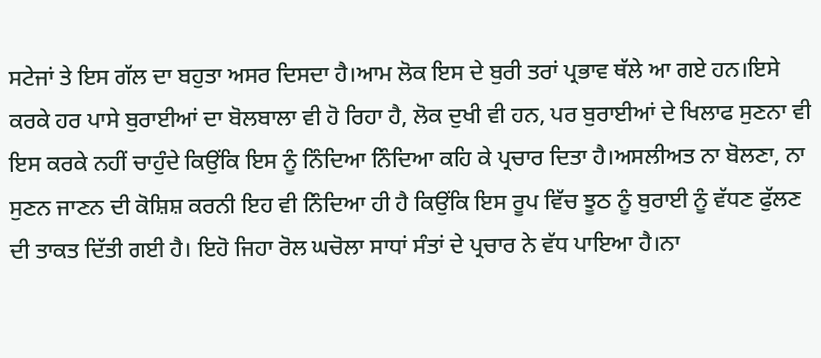ਸਟੇਜਾਂ ਤੇ ਇਸ ਗੱਲ ਦਾ ਬਹੁਤਾ ਅਸਰ ਦਿਸਦਾ ਹੈ।ਆਮ ਲੋਕ ਇਸ ਦੇ ਬੁਰੀ ਤਰਾਂ ਪ੍ਰਭਾਵ ਥੱਲੇ ਆ ਗਏ ਹਨ।ਇਸੇ ਕਰਕੇ ਹਰ ਪਾਸੇ ਬੁਰਾਈਆਂ ਦਾ ਬੋਲਬਾਲਾ ਵੀ ਹੋ ਰਿਹਾ ਹੈ, ਲੋਕ ਦੁਖੀ ਵੀ ਹਨ, ਪਰ ਬੁਰਾਈਆਂ ਦੇ ਖਿਲਾਫ ਸੁਣਨਾ ਵੀ ਇਸ ਕਰਕੇ ਨਹੀਂ ਚਾਹੁੰਦੇ ਕਿਉਂਕਿ ਇਸ ਨੂੰ ਨਿੰਦਿਆ ਨਿੰਦਿਆ ਕਹਿ ਕੇ ਪ੍ਰਚਾਰ ਦਿਤਾ ਹੈ।ਅਸਲੀਅਤ ਨਾ ਬੋਲਣਾ, ਨਾ ਸੁਣਨ ਜਾਣਨ ਦੀ ਕੋਸ਼ਿਸ਼ ਕਰਨੀ ਇਹ ਵੀ ਨਿੰਦਿਆ ਹੀ ਹੈ ਕਿਉਂਕਿ ਇਸ ਰੂਪ ਵਿੱਚ ਝੂਠ ਨੂੰ ਬੁਰਾਈ ਨੂੰ ਵੱਧਣ ਫੁੱਲਣ ਦੀ ਤਾਕਤ ਦਿੱਤੀ ਗਈ ਹੈ। ਇਹੋ ਜਿਹਾ ਰੋਲ ਘਚੋਲਾ ਸਾਧਾਂ ਸੰਤਾਂ ਦੇ ਪ੍ਰਚਾਰ ਨੇ ਵੱਧ ਪਾਇਆ ਹੈ।ਨਾ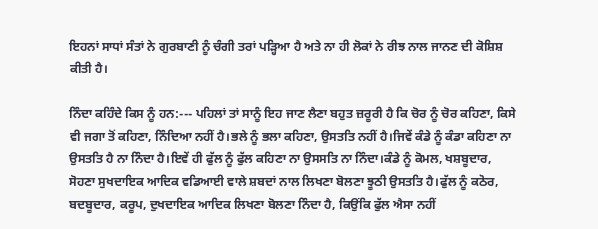ਇਹਨਾਂ ਸਾਧਾਂ ਸੰਤਾਂ ਨੇ ਗੁਰਬਾਣੀ ਨੂੰ ਚੰਗੀ ਤਰਾਂ ਪੜ੍ਹਿਆ ਹੈ ਅਤੇ ਨਾ ਹੀ ਲੋਕਾਂ ਨੇ ਰੀਝ ਨਾਲ ਜਾਨਣ ਦੀ ਕੋਸ਼ਿਸ਼ ਕੀਤੀ ਹੈ।

ਨਿੰਦਾ ਕਹਿੰਦੇ ਕਿਸ ਨੂੰ ਹਨ:--- ਪਹਿਲਾਂ ਤਾਂ ਸਾਨੂੰ ਇਹ ਜਾਣ ਲੈਣਾ ਬਹੁਤ ਜ਼ਰੂਰੀ ਹੈ ਕਿ ਚੋਰ ਨੂੰ ਚੋਰ ਕਹਿਣਾ, ਕਿਸੇ ਵੀ ਜਗਾ ਤੋਂ ਕਹਿਣਾ, ਨਿੰਦਿਆ ਨਹੀਂ ਹੈ।ਭਲੇ ਨੂੰ ਭਲਾ ਕਹਿਣਾ, ਉਸਤਤਿ ਨਹੀਂ ਹੈ।ਜਿਵੇਂ ਕੰਡੇ ਨੂੰ ਕੰਡਾ ਕਹਿਣਾ ਨਾ ਉਸਤਤਿ ਹੈ ਨਾ ਨਿੰਦਾ ਹੈ।ਇਵੇਂ ਹੀ ਫੁੱਲ ਨੂੰ ਫੁੱਲ ਕਹਿਣਾ ਨਾ ਉਸਸਤਿ ਨਾ ਨਿੰਦਾ।ਕੰਡੇ ਨੂੰ ਕੋਮਲ, ਖਸ਼ਬੂਦਾਰ, ਸੋਹਣਾ ਸੁਖਦਾਇਕ ਆਦਿਕ ਵਡਿਆਈ ਵਾਲੇ ਸ਼ਬਦਾਂ ਨਾਲ ਲਿਖਣਾ ਬੋਲਣਾ ਝੂਠੀ ਉਸਤਤਿ ਹੈ।ਫੁੱਲ ਨੂੰ ਕਠੋਰ, ਬਦਬੂਦਾਰ, ਕਰੂਪ, ਦੁਖਦਾਇਕ ਆਦਿਕ ਲਿਖਣਾ ਬੋਲਣਾ ਨਿੰਦਾ ਹੈ, ਕਿਉਂਕਿ ਫੁੱਲ ਐਸਾ ਨਹੀਂ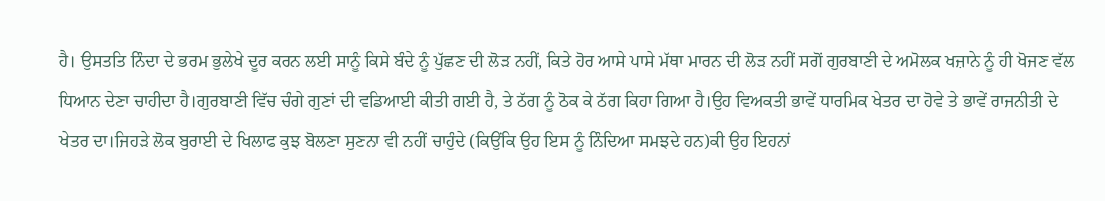ਹੈ। ਉਸਤਤਿ ਨਿੰਦਾ ਦੇ ਭਰਮ ਭੁਲੇਖੇ ਦੂਰ ਕਰਨ ਲਈ ਸਾਨੂੰ ਕਿਸੇ ਬੰਦੇ ਨੂੰ ਪੁੱਛਣ ਦੀ ਲੋੜ ਨਹੀਂ, ਕਿਤੇ ਹੋਰ ਆਸੇ ਪਾਸੇ ਮੱਥਾ ਮਾਰਨ ਦੀ ਲੋੜ ਨਹੀਂ ਸਗੋਂ ਗੁਰਬਾਣੀ ਦੇ ਅਮੋਲਕ ਖਜ਼ਾਨੇ ਨੂੰ ਹੀ ਖੋਜਣ ਵੱਲ ਧਿਆਨ ਦੇਣਾ ਚਾਹੀਦਾ ਹੈ।ਗੁਰਬਾਣੀ ਵਿੱਚ ਚੰਗੇ ਗੁਣਾਂ ਦੀ ਵਡਿਆਈ ਕੀਤੀ ਗਈ ਹੈ, ਤੇ ਠੱਗ ਨੂੰ ਠੋਕ ਕੇ ਠੱਗ ਕਿਹਾ ਗਿਆ ਹੈ।ਉਹ ਵਿਅਕਤੀ ਭਾਵੇਂ ਧਾਰਮਿਕ ਖੇਤਰ ਦਾ ਹੋਵੇ ਤੇ ਭਾਵੇਂ ਰਾਜਨੀਤੀ ਦੇ ਖੇਤਰ ਦਾ।ਜਿਹੜੇ ਲੋਕ ਬੁਰਾਈ ਦੇ ਖਿਲਾਫ ਕੁਝ ਬੋਲਣਾ ਸੁਣਨਾ ਵੀ ਨਹੀਂ ਚਾਹੁੰਦੇ (ਕਿਉਂਕਿ ਉਹ ਇਸ ਨੂੰ ਨਿੰਦਿਆ ਸਮਝਦੇ ਹਨ)ਕੀ ਉਹ ਇਹਨਾਂ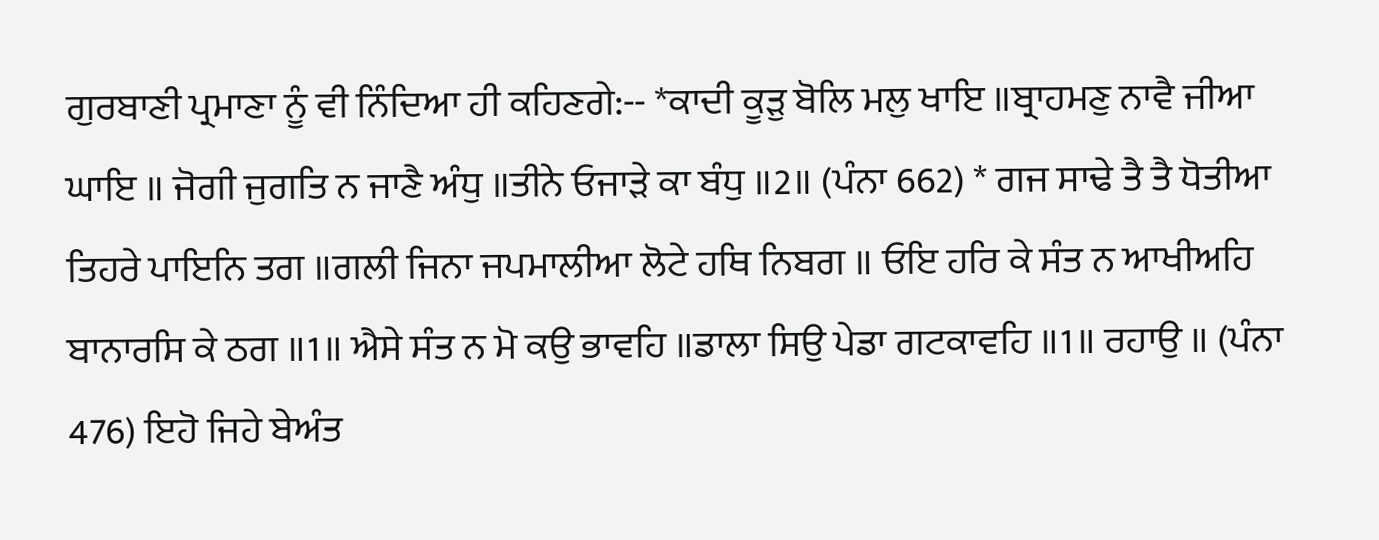ਗੁਰਬਾਣੀ ਪ੍ਰਮਾਣਾ ਨੂੰ ਵੀ ਨਿੰਦਿਆ ਹੀ ਕਹਿਣਗੇ:-- *ਕਾਦੀ ਕੂੜੁ ਬੋਲਿ ਮਲੁ ਖਾਇ ॥ਬ੍ਰਾਹਮਣੁ ਨਾਵੈ ਜੀਆ ਘਾਇ ॥ ਜੋਗੀ ਜੁਗਤਿ ਨ ਜਾਣੈ ਅੰਧੁ ॥ਤੀਨੇ ਓਜਾੜੇ ਕਾ ਬੰਧੁ ॥2॥ (ਪੰਨਾ 662) * ਗਜ ਸਾਢੇ ਤੈ ਤੈ ਧੋਤੀਆ ਤਿਹਰੇ ਪਾਇਨਿ ਤਗ ॥ਗਲੀ ਜਿਨਾ ਜਪਮਾਲੀਆ ਲੋਟੇ ਹਥਿ ਨਿਬਗ ॥ ਓਇ ਹਰਿ ਕੇ ਸੰਤ ਨ ਆਖੀਅਹਿ ਬਾਨਾਰਸਿ ਕੇ ਠਗ ॥1॥ ਐਸੇ ਸੰਤ ਨ ਮੋ ਕਉ ਭਾਵਹਿ ॥ਡਾਲਾ ਸਿਉ ਪੇਡਾ ਗਟਕਾਵਹਿ ॥1॥ ਰਹਾਉ ॥ (ਪੰਨਾ 476) ਇਹੋ ਜਿਹੇ ਬੇਅੰਤ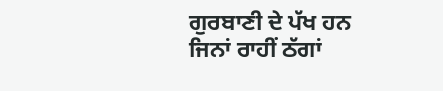ਗੁਰਬਾਣੀ ਦੇ ਪੱਖ ਹਨ ਜਿਨਾਂ ਰਾਹੀਂ ਠੱਗਾਂ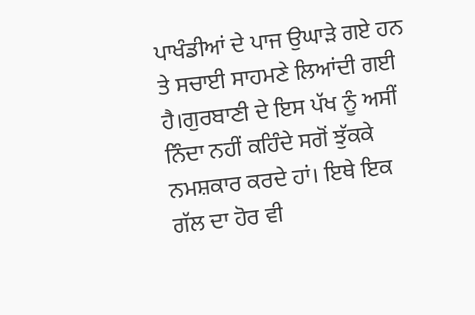ਪਾਖੰਡੀਆਂ ਦੇ ਪਾਜ ਉਘਾੜੇ ਗਏ ਹਨ ਤੇ ਸਚਾਈ ਸਾਹਮਣੇ ਲਿਆਂਦੀ ਗਈ ਹੈ।ਗੁਰਬਾਣੀ ਦੇ ਇਸ ਪੱਖ ਨੂੰ ਅਸੀਂ ਨਿੰਦਾ ਨਹੀਂ ਕਹਿੰਦੇ ਸਗੋਂ ਝੁੱਕਕੇ ਨਮਸ਼ਕਾਰ ਕਰਦੇ ਹਾਂ। ਇਥੇ ਇਕ ਗੱਲ ਦਾ ਹੋਰ ਵੀ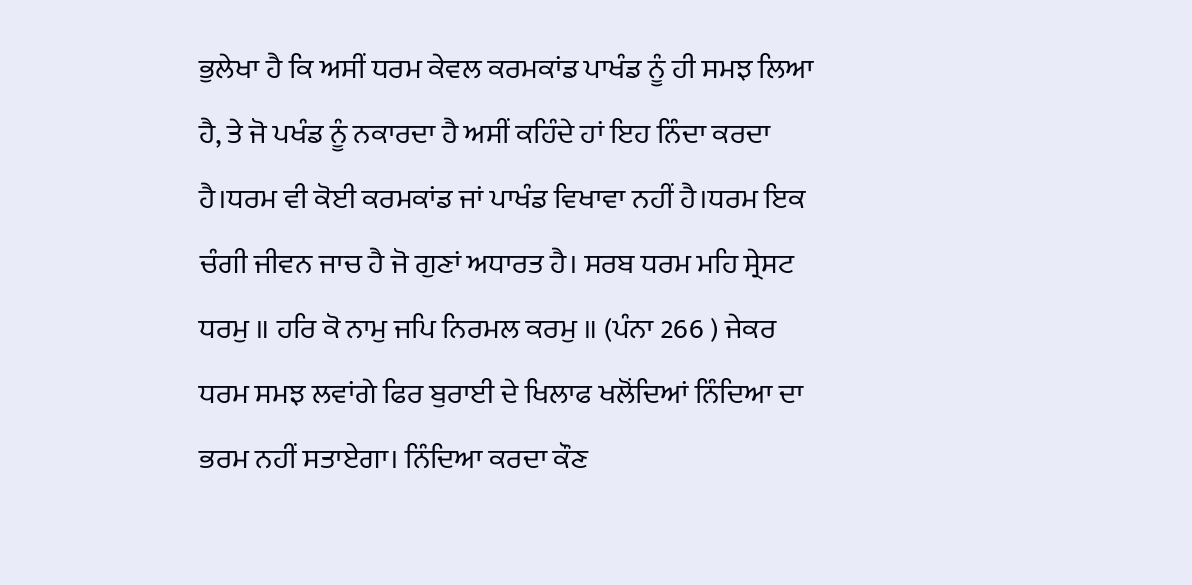ਭੁਲੇਖਾ ਹੈ ਕਿ ਅਸੀਂ ਧਰਮ ਕੇਵਲ ਕਰਮਕਾਂਡ ਪਾਖੰਡ ਨੂੰ ਹੀ ਸਮਝ ਲਿਆ ਹੈ, ਤੇ ਜੋ ਪਖੰਡ ਨੂੰ ਨਕਾਰਦਾ ਹੈ ਅਸੀਂ ਕਹਿੰਦੇ ਹਾਂ ਇਹ ਨਿੰਦਾ ਕਰਦਾ ਹੈ।ਧਰਮ ਵੀ ਕੋਈ ਕਰਮਕਾਂਡ ਜਾਂ ਪਾਖੰਡ ਵਿਖਾਵਾ ਨਹੀਂ ਹੈ।ਧਰਮ ਇਕ ਚੰਗੀ ਜੀਵਨ ਜਾਚ ਹੈ ਜੋ ਗੁਣਾਂ ਅਧਾਰਤ ਹੈ। ਸਰਬ ਧਰਮ ਮਹਿ ਸ੍ਰੇਸਟ ਧਰਮੁ ॥ ਹਰਿ ਕੋ ਨਾਮੁ ਜਪਿ ਨਿਰਮਲ ਕਰਮੁ ॥ (ਪੰਨਾ 266 ) ਜੇਕਰ ਧਰਮ ਸਮਝ ਲਵਾਂਗੇ ਫਿਰ ਬੁਰਾਈ ਦੇ ਖਿਲਾਫ ਖਲੋਂਦਿਆਂ ਨਿੰਦਿਆ ਦਾ ਭਰਮ ਨਹੀਂ ਸਤਾਏਗਾ। ਨਿੰਦਿਆ ਕਰਦਾ ਕੌਣ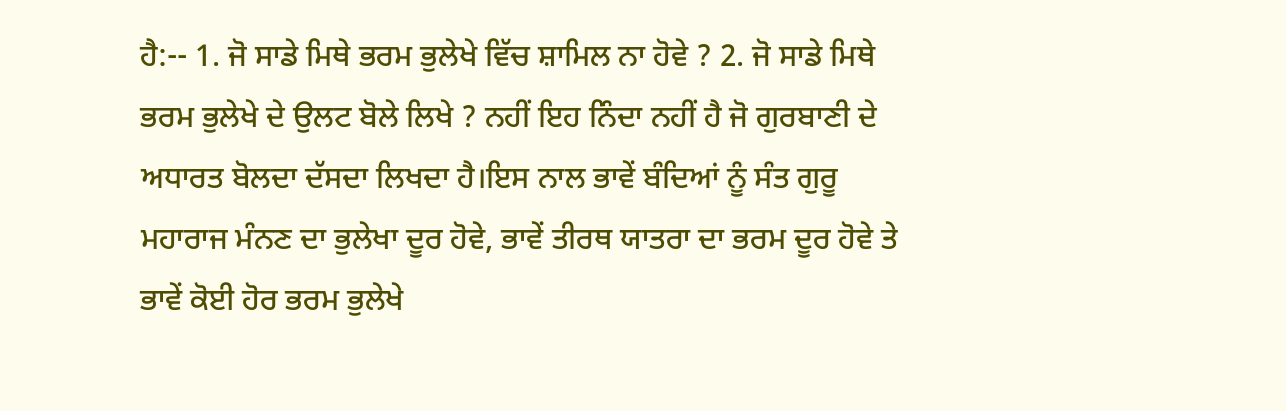ਹੈ:-- 1. ਜੋ ਸਾਡੇ ਮਿਥੇ ਭਰਮ ਭੁਲੇਖੇ ਵਿੱਚ ਸ਼ਾਮਿਲ ਨਾ ਹੋਵੇ ? 2. ਜੋ ਸਾਡੇ ਮਿਥੇ ਭਰਮ ਭੁਲੇਖੇ ਦੇ ਉਲਟ ਬੋਲੇ ਲਿਖੇ ? ਨਹੀਂ ਇਹ ਨਿੰਦਾ ਨਹੀਂ ਹੈ ਜੋ ਗੁਰਬਾਣੀ ਦੇ ਅਧਾਰਤ ਬੋਲਦਾ ਦੱਸਦਾ ਲਿਖਦਾ ਹੈ।ਇਸ ਨਾਲ ਭਾਵੇਂ ਬੰਦਿਆਂ ਨੂੰ ਸੰਤ ਗੁਰੂ ਮਹਾਰਾਜ ਮੰਨਣ ਦਾ ਭੁਲੇਖਾ ਦੂਰ ਹੋਵੇ, ਭਾਵੇਂ ਤੀਰਥ ਯਾਤਰਾ ਦਾ ਭਰਮ ਦੂਰ ਹੋਵੇ ਤੇ ਭਾਵੇਂ ਕੋਈ ਹੋਰ ਭਰਮ ਭੁਲੇਖੇ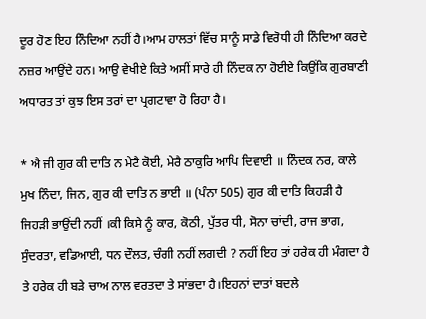ਦੂਰ ਹੋਣ ਇਹ ਨਿੰਦਿਆ ਨਹੀਂ ਹੈ।ਆਮ ਹਾਲਤਾਂ ਵਿੱਚ ਸਾਨੂੰ ਸਾਡੇ ਵਿਰੋਧੀ ਹੀ ਨਿੰਦਿਆ ਕਰਦੇ ਨਜ਼ਰ ਆਉਂਦੇ ਹਨ। ਆਉ ਵੇਖੀਏ ਕਿਤੇ ਅਸੀਂ ਸਾਰੇ ਹੀ ਨਿੰਦਕ ਨਾ ਹੋਈਏ ਕਿਉਂਕਿ ਗੁਰਬਾਣੀ ਅਧਾਰਤ ਤਾਂ ਕੁਝ ਇਸ ਤਰਾਂ ਦਾ ਪ੍ਰਗਟਾਵਾ ਹੋ ਰਿਹਾ ਹੈ।

* ਐ ਜੀ ਗੁਰ ਕੀ ਦਾਤਿ ਨ ਮੇਟੈ ਕੋਈ, ਮੇਰੈ ਠਾਕੁਰਿ ਆਪਿ ਦਿਵਾਈ ॥ ਨਿੰਦਕ ਨਰ, ਕਾਲੇ ਮੁਖ ਨਿੰਦਾ, ਜਿਨ, ਗੁਰ ਕੀ ਦਾਤਿ ਨ ਭਾਈ ॥ (ਪੰਨਾ 505) ਗੁਰ ਕੀ ਦਾਤਿ ਕਿਹੜੀ ਹੈ ਜਿਹੜੀ ਭਾਉਂਦੀ ਨਹੀਂ ।ਕੀ ਕਿਸੇ ਨੂੰ ਕਾਰ, ਕੋਠੀ, ਪੁੱਤਰ ਧੀ, ਸੋਨਾ ਚਾਂਦੀ, ਰਾਜ ਭਾਗ, ਸੁੰਦਰਤਾ, ਵਡਿਆਈ, ਧਨ ਦੌਲਤ, ਚੰਗੀ ਨਹੀਂ ਲਗਦੀ ? ਨਹੀਂ ਇਹ ਤਾਂ ਹਰੇਕ ਹੀ ਮੰਗਦਾ ਹੈ ਤੇ ਹਰੇਕ ਹੀ ਬੜੇ ਚਾਅ ਨਾਲ ਵਰਤਦਾ ਤੇ ਸਾਂਭਦਾ ਹੈ।ਇਹਨਾਂ ਦਾਤਾਂ ਬਦਲੇ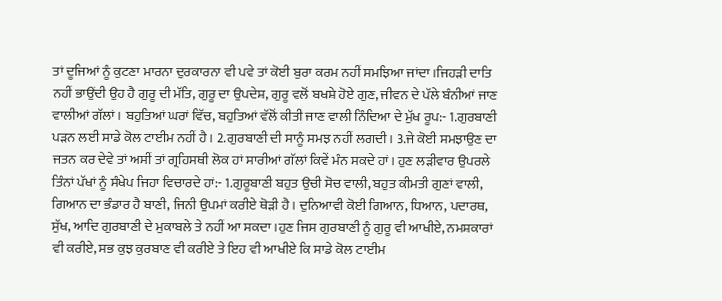ਤਾਂ ਦੂਜਿਆਂ ਨੂੰ ਕੁਟਣਾ ਮਾਰਨਾ ਦੁਰਕਾਰਨਾ ਵੀ ਪਵੇ ਤਾਂ ਕੋਈ ਬੁਰਾ ਕਰਮ ਨਹੀਂ ਸਮਝਿਆ ਜਾਂਦਾ।ਜਿਹੜੀ ਦਾਤਿ ਨਹੀਂ ਭਾਉਂਦੀ ਉਹ ਹੈ ਗੁਰੂ ਦੀ ਮੱਤਿ, ਗੁਰੂ ਦਾ ਉਪਦੇਸ਼, ਗੁਰੂ ਵਲੋਂ ਬਖਸ਼ੇ ਹੋਏ ਗੁਣ, ਜੀਵਨ ਦੇ ਪੱਲੇ ਬੰਨੀਆਂ ਜਾਣ ਵਾਲੀਆਂ ਗੱਲਾਂ। ਬਹੁਤਿਆਂ ਘਰਾਂ ਵਿੱਚ, ਬਹੁਤਿਆਂ ਵੱਲੋਂ ਕੀਤੀ ਜਾਣ ਵਾਲੀ ਨਿੰਦਿਆ ਦੇ ਮੁੱਖ ਰੂਪ:- 1.ਗੁਰਬਾਣੀ ਪੜਨ ਲਈ ਸਾਡੇ ਕੋਲ ਟਾਈਮ ਨਹੀਂ ਹੈ। 2.ਗੁਰਬਾਣੀ ਦੀ ਸਾਨੂੰ ਸਮਝ ਨਹੀਂ ਲਗਦੀ। 3.ਜੇ ਕੋਈ ਸਮਝਾਉਣ ਦਾ ਜਤਨ ਕਰ ਦੇਵੇ ਤਾਂ ਅਸੀਂ ਤਾਂ ਗ੍ਰਹਿਸਥੀ ਲੋਕ ਹਾਂ ਸਾਰੀਆਂ ਗੱਲਾਂ ਕਿਵੇਂ ਮੰਨ ਸਕਦੇ ਹਾਂ। ਹੁਣ ਲੜੀਵਾਰ ਉਪਰਲੇ ਤਿੰਨਾਂ ਪੱਖਾਂ ਨੂੰ ਸੰਖੇਪ ਜਿਹਾ ਵਿਚਾਰਦੇ ਹਾਂ:- 1.ਗੁਰੂਬਾਣੀ ਬਹੁਤ ਉਚੀ ਸੋਚ ਵਾਲੀ, ਬਹੁਤ ਕੀਮਤੀ ਗੁਣਾਂ ਵਾਲੀ, ਗਿਆਨ ਦਾ ਭੰਡਾਰ ਹੈ ਬਾਣੀ, ਜਿਨੀ ਉਪਮਾਂ ਕਰੀਏ ਥੋੜੀ ਹੈ। ਦੁਨਿਆਵੀ ਕੋਈ ਗਿਆਨ, ਧਿਆਨ, ਪਦਾਰਥ, ਸੁੱਖ, ਆਦਿ ਗੁਰਬਾਣੀ ਦੇ ਮੁਕਾਬਲੇ ਤੇ ਨਹੀਂ ਆ ਸਕਦਾ।ਹੁਣ ਜਿਸ ਗੁਰਬਾਣੀ ਨੂੰ ਗੁਰੂ ਵੀ ਆਖੀਏ, ਨਮਸ਼ਕਾਰਾਂ ਵੀ ਕਰੀਏ, ਸਭ ਕੁਝ ਕੁਰਬਾਣ ਵੀ ਕਰੀਏ ਤੇ ਇਹ ਵੀ ਆਖੀਏ ਕਿ ਸਾਡੇ ਕੋਲ ਟਾਈਮ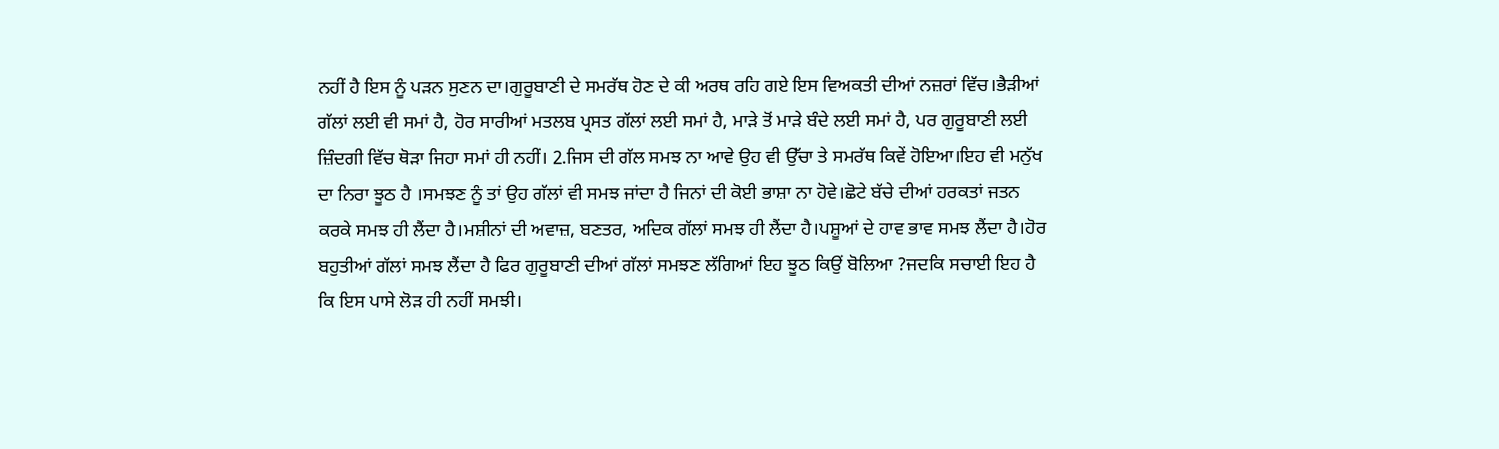ਨਹੀਂ ਹੈ ਇਸ ਨੂੰ ਪੜਨ ਸੁਣਨ ਦਾ।ਗੁਰੂਬਾਣੀ ਦੇ ਸਮਰੱਥ ਹੋਣ ਦੇ ਕੀ ਅਰਥ ਰਹਿ ਗਏ ਇਸ ਵਿਅਕਤੀ ਦੀਆਂ ਨਜ਼ਰਾਂ ਵਿੱਚ।ਭੈੜੀਆਂ ਗੱਲਾਂ ਲਈ ਵੀ ਸਮਾਂ ਹੈ, ਹੋਰ ਸਾਰੀਆਂ ਮਤਲਬ ਪ੍ਰਸਤ ਗੱਲਾਂ ਲਈ ਸਮਾਂ ਹੈ, ਮਾੜੇ ਤੋਂ ਮਾੜੇ ਬੰਦੇ ਲਈ ਸਮਾਂ ਹੈ, ਪਰ ਗੁਰੂਬਾਣੀ ਲਈ ਜ਼ਿੰਦਗੀ ਵਿੱਚ ਥੋੜਾ ਜਿਹਾ ਸਮਾਂ ਹੀ ਨਹੀਂ। 2.ਜਿਸ ਦੀ ਗੱਲ ਸਮਝ ਨਾ ਆਵੇ ਉਹ ਵੀ ਉੱਚਾ ਤੇ ਸਮਰੱਥ ਕਿਵੇਂ ਹੋਇਆ।ਇਹ ਵੀ ਮਨੁੱਖ ਦਾ ਨਿਰਾ ਝੂਠ ਹੈ ।ਸਮਝਣ ਨੂੰ ਤਾਂ ਉਹ ਗੱਲਾਂ ਵੀ ਸਮਝ ਜਾਂਦਾ ਹੈ ਜਿਨਾਂ ਦੀ ਕੋਈ ਭਾਸ਼ਾ ਨਾ ਹੋਵੇ।ਛੋਟੇ ਬੱਚੇ ਦੀਆਂ ਹਰਕਤਾਂ ਜਤਨ ਕਰਕੇ ਸਮਝ ਹੀ ਲੈਂਦਾ ਹੈ।ਮਸ਼ੀਨਾਂ ਦੀ ਅਵਾਜ਼, ਬਣਤਰ, ਅਦਿਕ ਗੱਲਾਂ ਸਮਝ ਹੀ ਲੈਂਦਾ ਹੈ।ਪਸ਼ੂਆਂ ਦੇ ਹਾਵ ਭਾਵ ਸਮਝ ਲੈਂਦਾ ਹੈ।ਹੋਰ ਬਹੁਤੀਆਂ ਗੱਲਾਂ ਸਮਝ ਲੈਂਦਾ ਹੈ ਫਿਰ ਗੁਰੂਬਾਣੀ ਦੀਆਂ ਗੱਲਾਂ ਸਮਝਣ ਲੱਗਿਆਂ ਇਹ ਝੂਠ ਕਿਉਂ ਬੋਲਿਆ ?ਜਦਕਿ ਸਚਾਈ ਇਹ ਹੈ ਕਿ ਇਸ ਪਾਸੇ ਲੋੜ ਹੀ ਨਹੀਂ ਸਮਝੀ।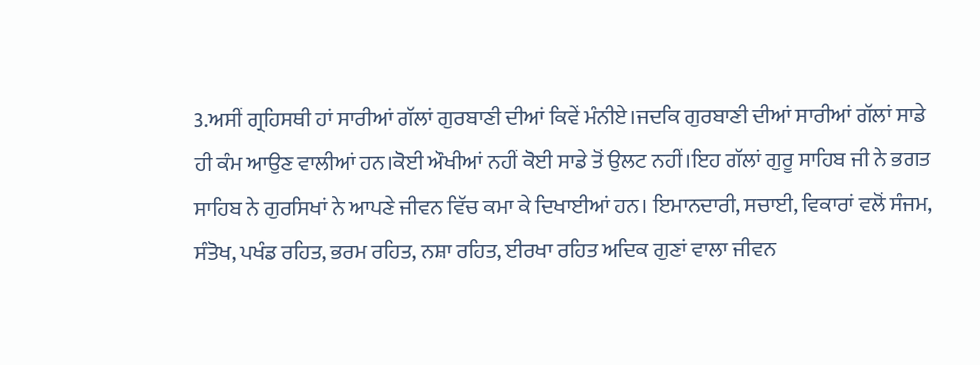3.ਅਸੀਂ ਗ੍ਰਹਿਸਥੀ ਹਾਂ ਸਾਰੀਆਂ ਗੱਲਾਂ ਗੁਰਬਾਣੀ ਦੀਆਂ ਕਿਵੇਂ ਮੰਨੀਏ।ਜਦਕਿ ਗੁਰਬਾਣੀ ਦੀਆਂ ਸਾਰੀਆਂ ਗੱਲਾਂ ਸਾਡੇ ਹੀ ਕੰਮ ਆਉਣ ਵਾਲੀਆਂ ਹਨ।ਕੋਈ ਔਖੀਆਂ ਨਹੀਂ ਕੋਈ ਸਾਡੇ ਤੋਂ ਉਲਟ ਨਹੀਂ।ਇਹ ਗੱਲਾਂ ਗੁਰੂ ਸਾਹਿਬ ਜੀ ਨੇ ਭਗਤ ਸਾਹਿਬ ਨੇ ਗੁਰਸਿਖਾਂ ਨੇ ਆਪਣੇ ਜੀਵਨ ਵਿੱਚ ਕਮਾ ਕੇ ਦਿਖਾਈਆਂ ਹਨ। ਇਮਾਨਦਾਰੀ, ਸਚਾਈ, ਵਿਕਾਰਾਂ ਵਲੋਂ ਸੰਜਮ, ਸੰਤੋਖ, ਪਖੰਡ ਰਹਿਤ, ਭਰਮ ਰਹਿਤ, ਨਸ਼ਾ ਰਹਿਤ, ਈਰਖਾ ਰਹਿਤ ਅਦਿਕ ਗੁਣਾਂ ਵਾਲਾ ਜੀਵਨ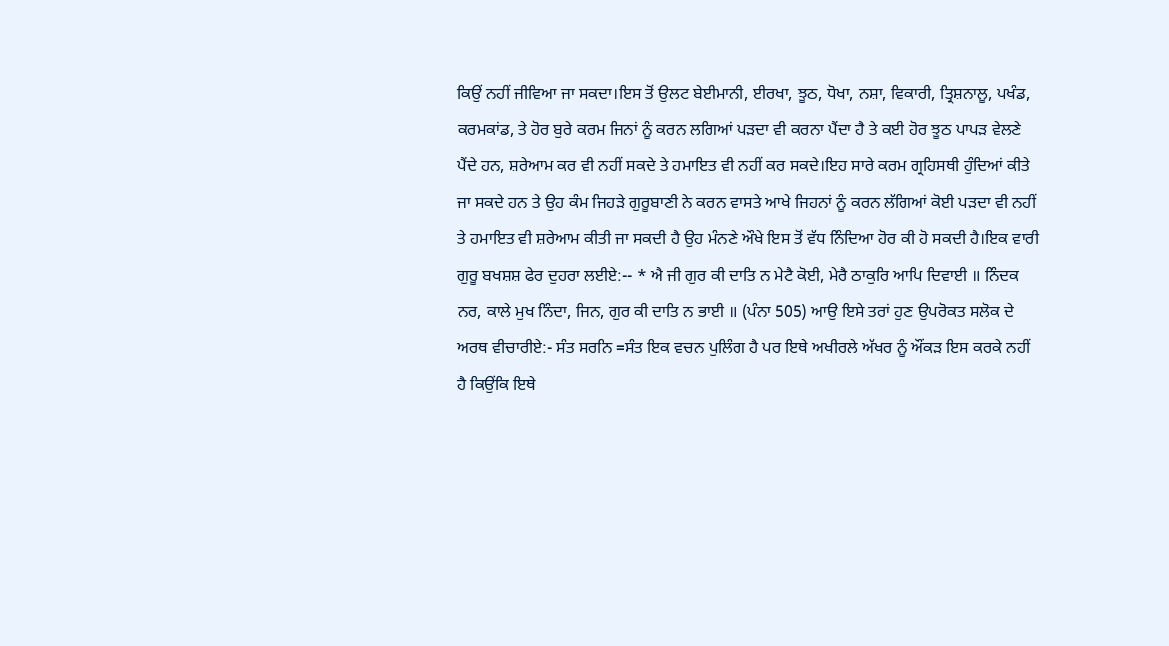ਕਿਉਂ ਨਹੀਂ ਜੀਵਿਆ ਜਾ ਸਕਦਾ।ਇਸ ਤੋਂ ਉਲਟ ਬੇਈਮਾਨੀ, ਈਰਖਾ, ਝੂਠ, ਧੋਖਾ, ਨਸ਼ਾ, ਵਿਕਾਰੀ, ਤ੍ਰਿਸ਼ਨਾਲੂ, ਪਖੰਡ, ਕਰਮਕਾਂਡ, ਤੇ ਹੋਰ ਬੁਰੇ ਕਰਮ ਜਿਨਾਂ ਨੂੰ ਕਰਨ ਲਗਿਆਂ ਪੜਦਾ ਵੀ ਕਰਨਾ ਪੈਂਦਾ ਹੈ ਤੇ ਕਈ ਹੋਰ ਝੂਠ ਪਾਪੜ ਵੇਲਣੇ ਪੈਂਦੇ ਹਨ, ਸ਼ਰੇਆਮ ਕਰ ਵੀ ਨਹੀਂ ਸਕਦੇ ਤੇ ਹਮਾਇਤ ਵੀ ਨਹੀਂ ਕਰ ਸਕਦੇ।ਇਹ ਸਾਰੇ ਕਰਮ ਗ੍ਰਹਿਸਥੀ ਹੁੰਦਿਆਂ ਕੀਤੇ ਜਾ ਸਕਦੇ ਹਨ ਤੇ ਉਹ ਕੰਮ ਜਿਹੜੇ ਗੁਰੂਬਾਣੀ ਨੇ ਕਰਨ ਵਾਸਤੇ ਆਖੇ ਜਿਹਨਾਂ ਨੂੰ ਕਰਨ ਲੱਗਿਆਂ ਕੋਈ ਪੜਦਾ ਵੀ ਨਹੀਂ ਤੇ ਹਮਾਇਤ ਵੀ ਸ਼ਰੇਆਮ ਕੀਤੀ ਜਾ ਸਕਦੀ ਹੈ ਉਹ ਮੰਨਣੇ ਔਖੇ ਇਸ ਤੋਂ ਵੱਧ ਨਿੰਦਿਆ ਹੋਰ ਕੀ ਹੋ ਸਕਦੀ ਹੈ।ਇਕ ਵਾਰੀ ਗੁਰੂ ਬਖਸ਼ਸ਼ ਫੇਰ ਦੁਹਰਾ ਲਈਏ:-- * ਐ ਜੀ ਗੁਰ ਕੀ ਦਾਤਿ ਨ ਮੇਟੈ ਕੋਈ, ਮੇਰੈ ਠਾਕੁਰਿ ਆਪਿ ਦਿਵਾਈ ॥ ਨਿੰਦਕ ਨਰ, ਕਾਲੇ ਮੁਖ ਨਿੰਦਾ, ਜਿਨ, ਗੁਰ ਕੀ ਦਾਤਿ ਨ ਭਾਈ ॥ (ਪੰਨਾ 505) ਆਉ ਇਸੇ ਤਰਾਂ ਹੁਣ ਉਪਰੋਕਤ ਸਲੋਕ ਦੇ ਅਰਥ ਵੀਚਾਰੀਏ:- ਸੰਤ ਸਰਨਿ =ਸੰਤ ਇਕ ਵਚਨ ਪੁਲਿੰਗ ਹੈ ਪਰ ਇਥੇ ਅਖੀਰਲੇ ਅੱਖਰ ਨੂੰ ਔਂਕੜ ਇਸ ਕਰਕੇ ਨਹੀਂ ਹੈ ਕਿਉਂਕਿ ਇਥੇ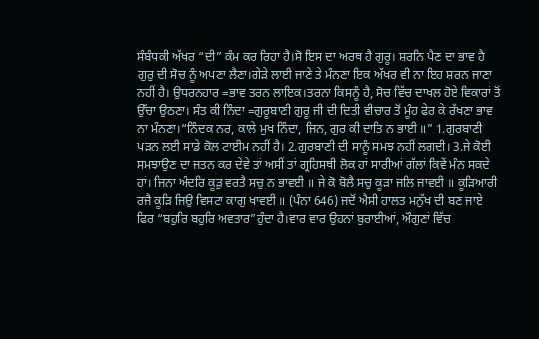ਸੰਬੰਧਕੀ ਅੱਖਰ “ਦੀ” ਕੰਮ ਕਰ ਰਿਹਾ ਹੈ।ਸੋ ਇਸ ਦਾ ਅਰਥ ਹੈ ਗੁਰੂ। ਸ਼ਰਨਿ ਪੈਣ ਦਾ ਭਾਵ ਹੈ ਗੁਰੁ ਦੀ ਸੋਚ ਨੂੰ ਅਪਣਾ ਲੈਣਾ।ਗੇੜੇ ਲਾਈ ਜਾਣੇ ਤੇ ਮੰਨਣਾ ਇਕ ਅੱਖਰ ਵੀ ਨਾ ਇਹ ਸ਼ਰਨ ਜਾਣਾ ਨਹੀਂ ਹੈ। ਉਧਰਨਹਾਰ =ਭਾਵ ਤਰਨ ਲਾਇਕ।ਤਰਨਾ ਕਿਸਨੂੰ ਹੈ, ਸੋਚ ਵਿੱਚ ਦਾਖਲ ਹੋਏ ਵਿਕਾਰਾਂ ਤੋਂ ਉੱਚਾ ਉਠਣਾ। ਸੰਤ ਕੀ ਨਿੰਦਾ =ਗੁਰੂਬਾਣੀ ਗੁਰੂ ਜੀ ਦੀ ਦਿਤੀ ਵੀਚਾਰ ਤੋਂ ਮੂੰਹ ਫੇਰ ਕੇ ਰੱਖਣਾ ਭਾਵ ਨਾ ਮੰਨਣਾ।“ਨਿੰਦਕ ਨਰ, ਕਾਲੇ ਮੁਖ ਨਿੰਦਾ, ਜਿਨ, ਗੁਰ ਕੀ ਦਾਤਿ ਨ ਭਾਈ ॥” 1.ਗੁਰਬਾਣੀ ਪੜਨ ਲਈ ਸਾਡੇ ਕੋਲ ਟਾਈਮ ਨਹੀਂ ਹੈ। 2.ਗੁਰਬਾਣੀ ਦੀ ਸਾਨੂੰ ਸਮਝ ਨਹੀਂ ਲਗਦੀ। 3.ਜੇ ਕੋਈ ਸਮਝਾਉਣ ਦਾ ਜਤਨ ਕਰ ਦੇਵੇ ਤਾਂ ਅਸੀਂ ਤਾਂ ਗ੍ਰਹਿਸਥੀ ਲੋਕ ਹਾਂ ਸਾਰੀਆਂ ਗੱਲਾਂ ਕਿਵੇਂ ਮੰਨ ਸਕਦੇ ਹਾਂ। ਜਿਨਾ ਅੰਦਰਿ ਕੂੜੁ ਵਰਤੈ ਸਚੁ ਨ ਭਾਵਈ ॥ ਜੇ ਕੋ ਬੋਲੈ ਸਚੁ ਕੂੜਾ ਜਲਿ ਜਾਵਈ ॥ ਕੂੜਿਆਰੀ ਰਜੈ ਕੂੜਿ ਜਿਉ ਵਿਸਟਾ ਕਾਗੁ ਖਾਵਈ ॥ (ਪੰਨਾ 646) ਜਦੋਂ ਐਸੀ ਹਾਲਤ ਮਨੁੱਖ ਦੀ ਬਣ ਜਾਏ ਫਿਰ “ਬਹੁਰਿ ਬਹੁਰਿ ਅਵਤਾਰ”ਹੁੰਦਾ ਹੈ।ਵਾਰ ਵਾਰ ਉਹਨਾਂ ਬੁਰਾਈਆਂ, ਔਗੁਣਾਂ ਵਿੱਚ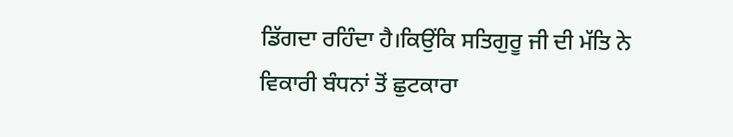ਡਿੱਗਦਾ ਰਹਿੰਦਾ ਹੈ।ਕਿਉਂਕਿ ਸਤਿਗੁਰੂ ਜੀ ਦੀ ਮੱਤਿ ਨੇ ਵਿਕਾਰੀ ਬੰਧਨਾਂ ਤੋਂ ਛੁਟਕਾਰਾ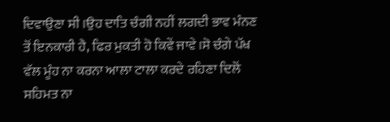ਦਿਵਾਉਣਾ ਸੀ ।ਉਹ ਦਾਤਿ ਚੰਗੀ ਨਹੀਂ ਲਗਦੀ ਭਾਵ ਮੰਨਣ ਤੋਂ ਇਨਕਾਰੀ ਹੈ, ਫਿਰ ਮੁਕਤੀ ਹੋ ਕਿਵੇਂ ਜਾਵੇ।ਸੋ ਚੰਗੇ ਪੱਖ ਵੱਲ ਮੂੰਹ ਨਾ ਕਰਨਾ ਆਲਾ ਟਾਲਾ ਕਰਦੇ ਰਹਿਣਾ ਦਿਲੋਂ ਸਹਿਮਤ ਨਾ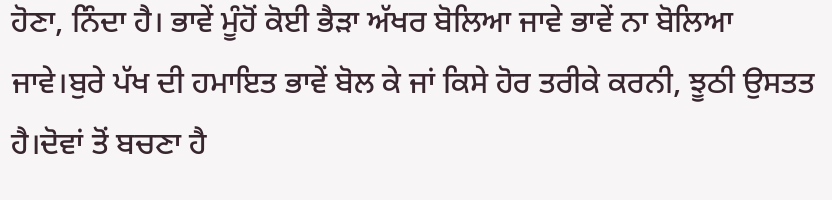ਹੋਣਾ, ਨਿੰਦਾ ਹੈ। ਭਾਵੇਂ ਮੂੰਹੋਂ ਕੋਈ ਭੈੜਾ ਅੱਖਰ ਬੋਲਿਆ ਜਾਵੇ ਭਾਵੇਂ ਨਾ ਬੋਲਿਆ ਜਾਵੇ।ਬੁਰੇ ਪੱਖ ਦੀ ਹਮਾਇਤ ਭਾਵੇਂ ਬੋਲ ਕੇ ਜਾਂ ਕਿਸੇ ਹੋਰ ਤਰੀਕੇ ਕਰਨੀ, ਝੂਠੀ ਉਸਤਤ ਹੈ।ਦੋਵਾਂ ਤੋਂ ਬਚਣਾ ਹੈ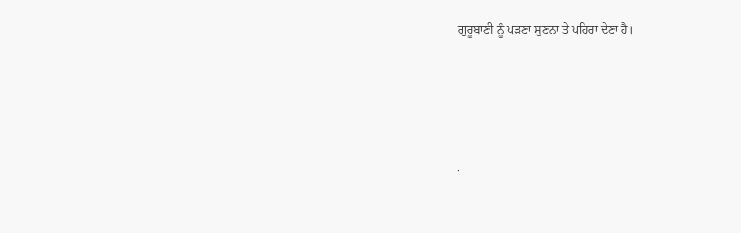ਗੁਰੂਬਾਣੀ ਨੂੰ ਪੜਣਾ ਸੁਣਨਾ ਤੇ ਪਹਿਰਾ ਦੇਣਾ ਹੈ।




.